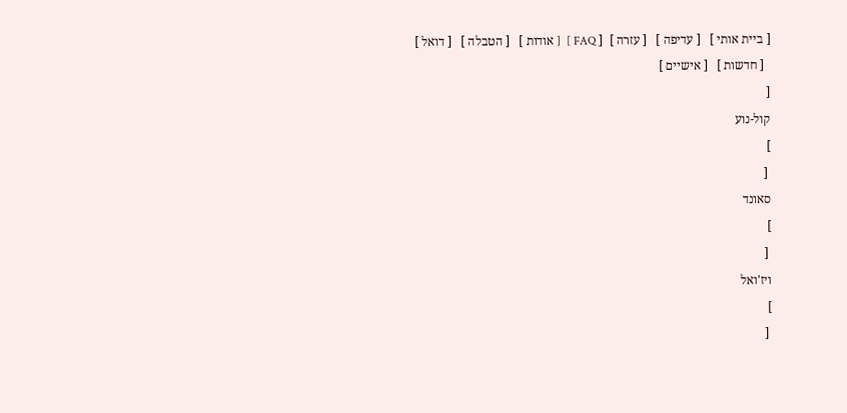[ ביית אותי ]   [ עדיפה ]   [ עזרה ]  [ FAQ ]  [ אודות ]   [ הטבלה ]   [ דואל ]
  [ חדשות ]   [ אישיים ]
[
קול-נוע
]
 [
סאונד
]
 [
ויז'ואל
]
 [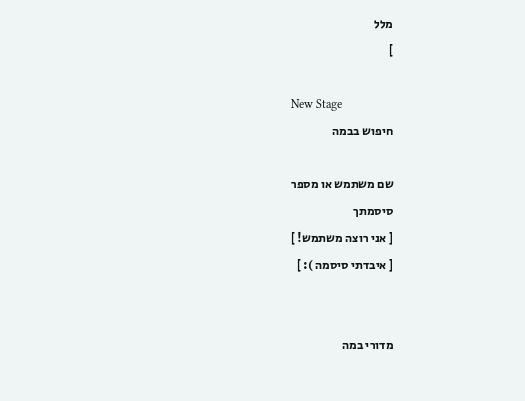מלל
]

New Stage
חיפוש בבמה

שם משתמש או מספר
סיסמתך
[ אני רוצה משתמש! ]
[ איבדתי סיסמה ): ]


מדורי במה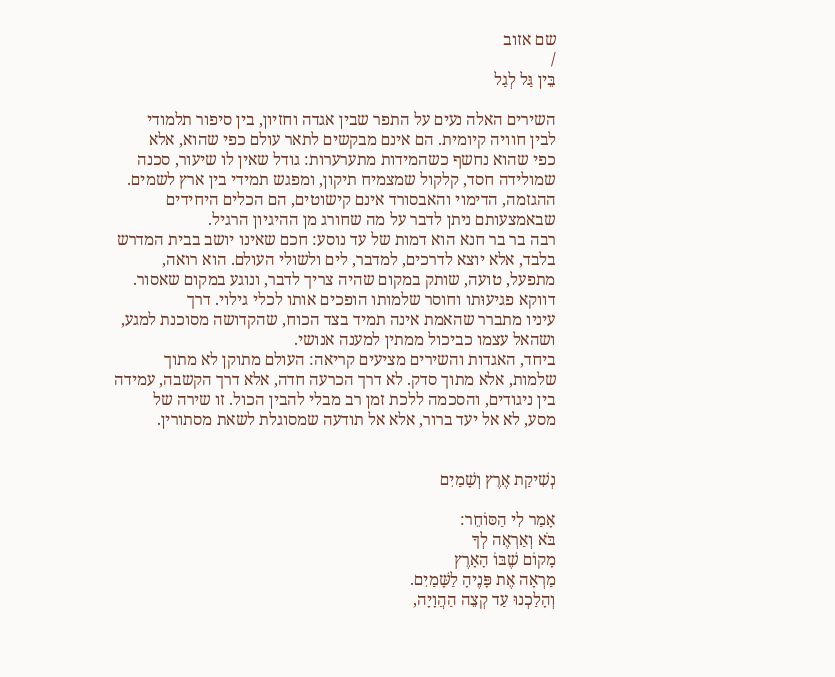שם אזוב
/
בֵּין גַּל לְגַל

השירים האלה נעים על התפר שבין אגדה וחזיון, בין סיפור תלמודי
לבין חוויה קיומית. הם אינם מבקשים לתאר עולם כפי שהוא, אלא
כפי שהוא נחשף כשהמידות מתערערות: גודל שאין לו שיעור, סכנה
שמולידה חסד, קלקול שמצמיח תיקון, ומפגש תמידי בין ארץ לשמים.
ההגזמה, הדימוי והאבסורד אינם קישוטים, הם הכלים היחידים
שבאמצעותם ניתן לדבר על מה שחורג מן ההיגיון הרגיל.
רבה בר בר חנא הוא דמות של עד נוסע: חכם שאינו יושב בבית המדרש
בלבד, אלא יוצא לדרכים, למדבר, לים ולשולי העולם. הוא רואה,
מתפעל, טועה, שותק במקום שהיה צריך לדבר, ונוגע במקום שאסור.
דווקא פגיעוּתו וחוסר שלמותו הופכים אותו לכלי גילוי. דרך
עיניו מתברר שהאמת אינה תמיד בצד הכוח, שהקדושה מסוכנת למגע,
ושהאל עצמו כביכול ממתין למענה אנושי.
ביחד, האגדות והשירים מציעים קריאה: העולם מתוקן לא מתוך
שלמות, אלא מתוך סדק. לא דרך הכרעה חדה, אלא דרך הקשבה, עמידה
בין ניגודים, והסכמה ללכת זמן רב מבלי להבין הכול. זו שירה של
מסע, לא אל יעד ברור, אלא אל תודעה שמסוגלת לשאת מסתורין.


נְשִׁיקַת אֶרֶץ וְשָׁמַיִם

אָמַר לִי הַסּוֹחֵר:
בֹּא וְאַרְאֶה לְךָ
מָקוֹם שֶׁבּוֹ הָאָרֶץ
מַרְאָה אֶת פָּנֶיהָ לַשָּׁמַיִם.
וְהָלַכְנוּ עַד קְצֵה הַהֲוָיָה,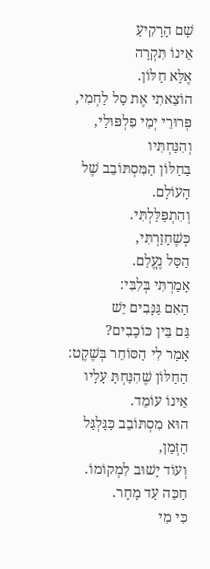שָׁם הָרָקִיעַ
אֵינוֹ תִּקְרָה
אֶלָּא חַלּוֹן.
הוֹצֵאתִי אֶת סַל לַחְמִי,
פְּרוּרֵי יְמֵי פִלְפּוּלַי,
וְהִנַּחְתִּיו
בַּחַלּוֹן הַמִּסְתּוֹבֵב שֶׁל הָעוֹלָם.
וְהִתְפַּלַּלְתִּי.
כְּשֶׁחָזַרְתִּי,
הַסַּל נֶעֱלַם.
אָמַרְתִּי בְּלִבִּי:
הַאִם גַּנָּבִים יֵשׁ
גַּם בֵּין כּוֹכָבִים?
אָמַר לִי הַסּוֹחֵר בְּשֶׁקֶט:
הַחַלּוֹן שֶׁהִנַּחְתָּ עָלָיו
אֵינוֹ עוֹמֵד.
הוּא מִסְתּוֹבֵב כַּגַּלְגַּל הַזְּמַן,
וְעוֹד יָשׁוּב לִמְקוֹמוֹ.
חַכֵּה עַד מָחָר.
כִּי מִי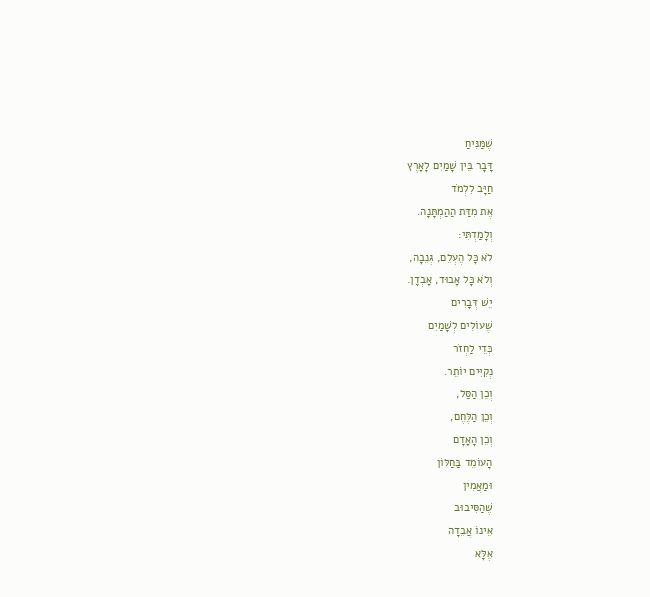שֶׁמַּנִּיחַ
דָּבָר בֵּין שָׁמַיִם לָאָרֶץ
חַיָּב לִלְמֹד
אֶת מִדַּת הַהַמְתָּנָה.
וְלָמַדְתִּי:
לֹא כָּל הֶעְלֵם, גְּנֵבָה,
וְלֹא כָּל אָבוּד, אָבְדָן.
יֵשׁ דְּבָרִים
שֶׁעוֹלִים לְשָׁמַיִם
כְּדֵי לַחְזֹר
נְקִיִּים יוֹתֵר.
וְכֵן הַסַּל,
וְכֵן הַלֶּחֶם,
וְכֵן הָאָדָם
הָעוֹמֵד בַּחַלּוֹן
וּמַאֲמִין
שֶׁהַסִּיבוּב
אֵינוֹ אֲבֵדָה
אֶלָּא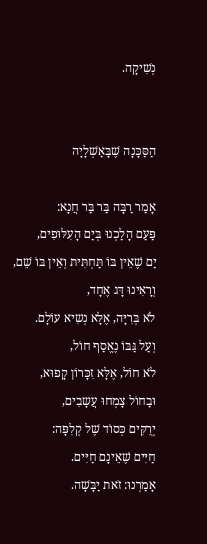נְשִׁיקָה.


הַסַּכָּנָה שֶׁבָּאַשְׁלָיָה

אָמַר רַבָּה בַּר בַּר חֲנָא:
פַּעַם הָלַכְנוּ בְּיַם הָעִלּוּפִים,
יַם שֶׁאֵין בּוֹ תַּחְתִּית וְאֵין בּוֹ שֵׁם,
וְרָאִינוּ דָּג אֶחָד,
לֹא בְּרִיָּה, אֶלָּא נְשִיא עוֹלָם.
וְעַל גַּבּוֹ נֶאֱסַף חוֹל,
לֹא חוֹל, אֶלָּא זִכָּרוֹן קָפוּא,
וּבַחוֹל צָמְחוּ עֲשָבִים,
יְרֻקִּים כְּסוֹד שֶׁל קְלִפָּה:
חַיִּים שֶׁאֵינָם חַיִּים.
אָמַרְנוּ: זֹאת יַבָּשָׁה.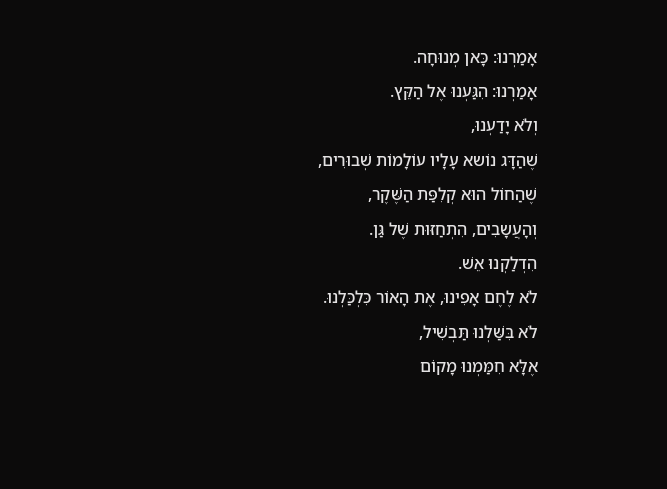אָמַרְנוּ: כָּאן מְנוּחָה.
אָמַרְנוּ: הִגַּעְנוּ אֶל הַקֵּץ.
וְלֹא יָדַעְנוּ,
שֶׁהַדָּג נוֹשא עָלָיו עוֹלָמוֹת שְׁבוּרִים,
שֶׁהַחוֹל הוּא קְלִפַּת הַשֶּׁקֶר,
וְהָעֲשָבִים, הִתְחַזּוּת שֶׁל גַּן.
הִדְלַקְנוּ אֵשׁ.
לֹא לֶחֶם אָפִינוּ, אֶת הָאוֹר כִּלְכַּלְנוּ.
לֹא בִּשַּׁלְנוּ תַּבְשִׁיל,
אֶלָּא חִמַּמְנוּ מָקוֹם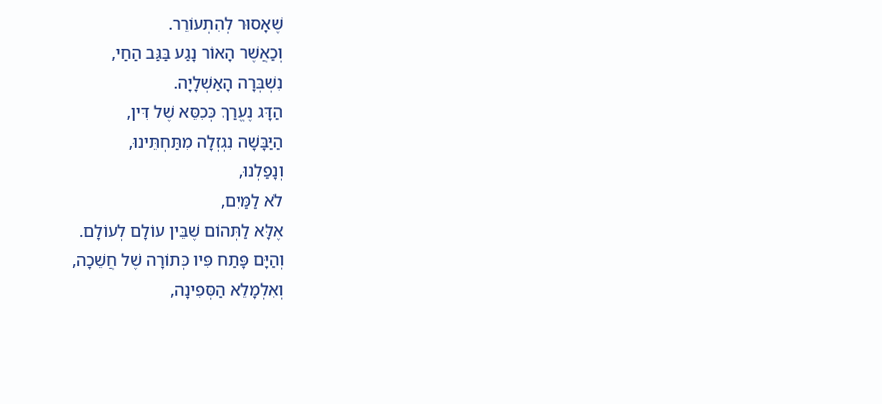שֶׁאָסוּר לְהִתְעוֹרֵר.
וְכַאֲשֶׁר הָאוֹר נָגַע בַּגַּב הַחַי,
נִשְׁבְּרָה הָאַשְׁלָיָה.
הַדָּג נֶעֱרַךְ כְּכִסֵּא שֶׁל דִּין,
הַיַּבָּשָׁה נִגְזְלָה מִתַּחְתֵּינוּ,
וְנָפַלְנוּ,
לֹא לַמַּיִם,
אֶלָּא לַתְּהוֹם שֶׁבֵּין עוֹלָם לְעוֹלָם.
וְהַיָּם פָּתַח פִּיו כְּתוֹרָה שֶׁל חֲשֵׁכָה,
וְאִלְמָלֵא הַסְּפִינָה,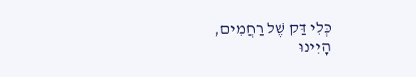כְּלִי דַּק שֶׁל רַחֲמִים,
הָיִינוּ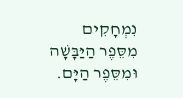נִמְחָקִים
מִסֵּפֶר הַיַּבָּשָׁה וּמִסֵּפֶר הַיָּם.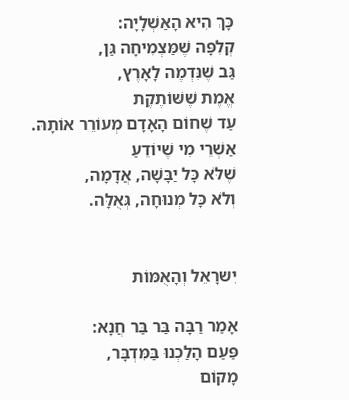כָּךְ הִיא הָאַשְׁלָיָה:
קְלִפָּה שֶׁמַּצְמִיחָה גַּן,
גַּב שֶׁנִּדְמֶה לָאָרֶץ,
אֱמֶת שֶׁשּׁוֹתֶקֶת
עַד שֶׁחוֹם הָאָדָם מְעוֹרֵר אוֹתָהּ.
אַשְׁרֵי מִי שֶׁיוֹדֵעַ
שֶׁלֹּא כָּל יַבָּשָׁה, אֲדָמָה,
וְלֹא כָּל מְנוּחָה, גְּאֻלָּה.


יִשרָאֵל וְהָאֻמּוֹת

אָמַר רַבָּה בַּר בַּר חֲנָא:
פַּעַם הָלַכְנוּ בַּמִּדְבָּר,
מָקוֹם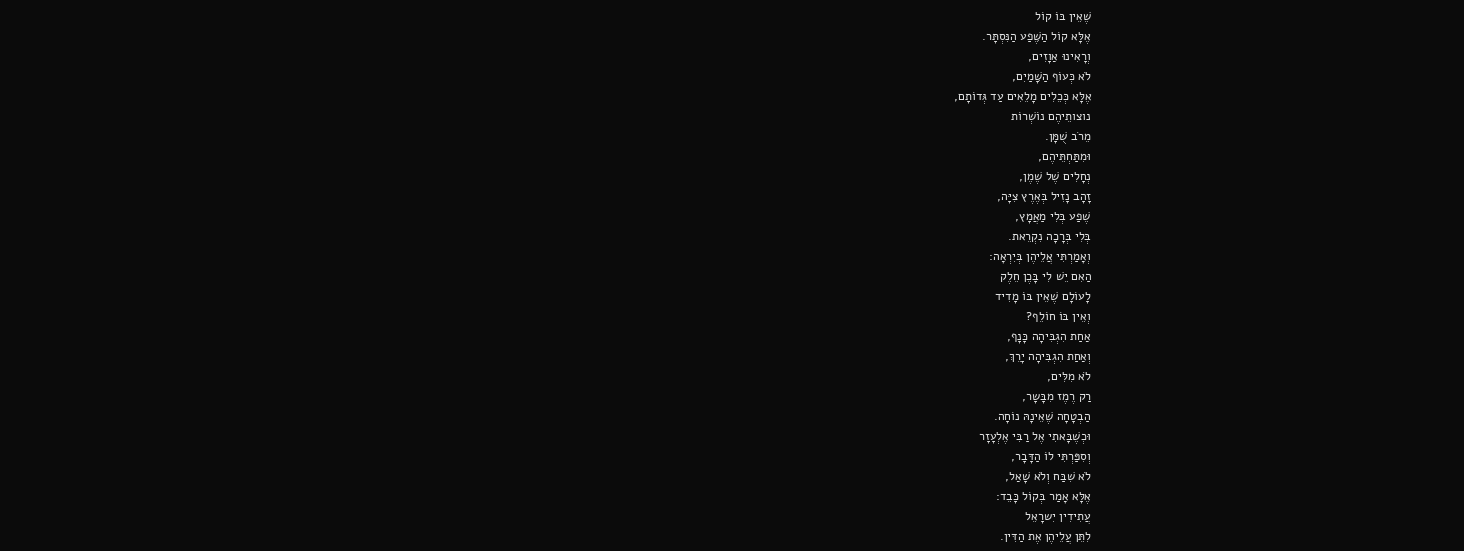שֶׁאֵין בּוֹ קוֹל
אֶלָּא קוֹל הַשֶּׁפַע הַנִּסְתָּר.
וְרָאִינוּ אַוָזִים,
לֹא כְּעוֹף הַשָּׁמַיִם,
אֶלָּא כְּכֵלִים מָלֵאִים עַד גְּדוֹתָם,
נוצותֵיהֶם נוֹשְׁרוֹת
מֵרֹב שֻׁמָּן.
וּמִתַּחְתֵּיהֶם,
נְחָלִים שֶׁל שֶׁמֶן,
זָהָב נָזִיל בְּאֶרֶץ צִיָּה,
שֶׁפַע בְּלִי מַאֲמָץ,
בְּלִי בְּרָכָה נִקְרֵאת.
וְאָמַרְתִּי אֲלֵיהֶן בְּיִרְאָה:
הַאִם יֵשׁ לִי בָּכֶן חֵלֶק
לָעוֹלָם שֶׁאֵין בּוֹ מָדִיד
וְאֵין בּוֹ חוֹלֵף?
אַחַת הִגְבִּיהָה כָּנָף,
וְאַחַת הִגְבִּיהָה יָרֵךְ,
לֹא מִלִּים,
רַק רֶמֶז מִבָּשָר,
הַבְטָחָה שֶׁאֵינָהּ נוֹחָה.
וּכְשֶׁבָּאתִי אֶל רַבִּי אֶלְעָזָר
וְסִפַּרְתִּי לוֹ הַדָּבָר,
לֹא שִׁבַּח וְלֹא שָׁאַל,
אֶלָּא אָמַר בְּקוֹל כָּבֵד:
עֲתִידִין יִשרָאֵל
לִתֵּן עֲלֵיהֶן אֶת הַדִּין.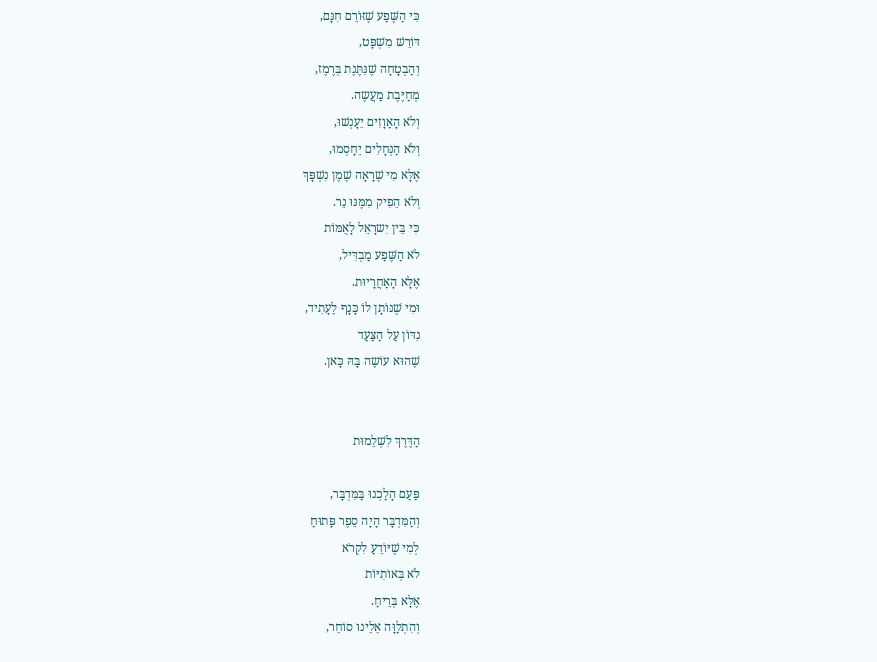כִּי הַשֶּׁפַע שֶׁזּוֹרֵם חִנָּם,
דּוֹרֵשׁ מִשְׁפָּט,
וְהַבְטָחָה שֶׁנִּתֶּנֶת בְּרֶמֶז,
מְחַיֶּבֶת מַעֲשֶה.
וְלֹא הָאַוָזִים יֵעָנְשׁוּ,
וְלֹא הַנְּחָלִים יֵחָסְמוּ,
אֶלָּא מִי שֶׁרָאָה שֶׁמֶן נִשְׁפָּךְ
וְלֹא הֵפִיק מִמֶּנּוּ נֵר.
כִּי בֵּין יִשרָאֵל לָאֻמּוֹת
לֹא הַשֶּׁפַע מַבְדִּיל,
אֶלָּא הָאַחֲרָיוּת.
וּמִי שֶׁנּוֹתָן לוֹ כָּנָף לֶעָתִיד,
נִדּוֹן עַל הַצַּעַד
שֶׁהוּא עוֹשֶה בָּהּ כָּאן.


הַדֶּרֶךְ לִשְׁלֵמוּת

פַּעַם הָלַכְנוּ בַּמִּדְבָּר,
וְהַמִּדְבָּר הָיָה סֵפֶר פָּתוּחַ
לְמִי שֶׁיּוֹדֵעַ לִקְרֹא
לֹא בְּאוֹתִיּוֹת
אֶלָּא בְּרֵיחַ.
וְהִתְלַוָּה אֵלֵינוּ סוֹחֵר,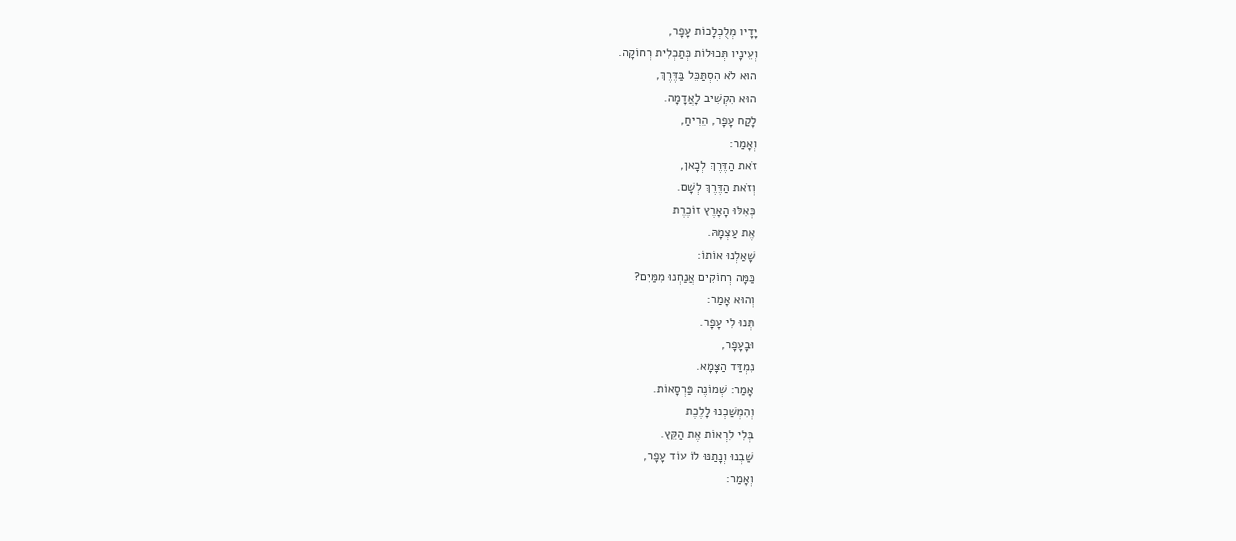יָדָיו מְלֻכְלָכוֹת עָפָר,
וְעֵינָיו תְּכוּלוֹת כְּתַכְלִית רְחוֹקָה.
הוּא לֹא הִסְתַּכֵּל בַּדֶּרֶךְ,
הוּא הִקְשִׁיב לָאֲדָמָה.
לָקַח עָפָר, הֵרִיחַ,
וְאָמַר:
זֹאת הַדֶּרֶךְ לְכָאן,
וְזֹאת הַדֶּרֶךְ לְשָׁם.
כְּאִלּוּ הָאָרֶץ זוֹכֶרֶת
אֶת עַצְמָהּ.
שָׁאַלְנוּ אוֹתוֹ:
כַּמָּה רְחוֹקִים אֲנַחְנוּ מִמַּיִם?
וְהוּא אָמַר:
תְּנוּ לִי עָפָר.
וּבָעָפָר,
נִמְדַּד הַצָּמָא.
אָמַר: שְׁמוֹנֶה פַּרְסָאוֹת.
וְהִמְשַׁכְנוּ לָלֶכֶת
בְּלִי לִרְאוֹת אֶת הַקֵּץ.
שַׁבְנוּ וְנָתַנּוּ לוֹ עוֹד עָפָר,
וְאָמַר: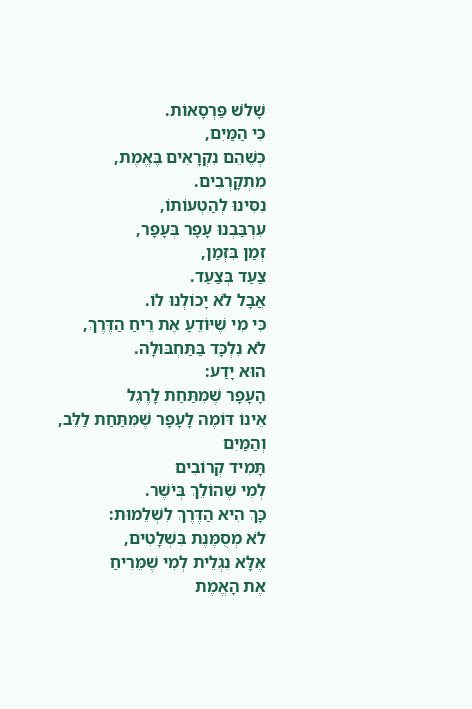שָׁלֹשׁ פַּרְסָאוֹת.
כִּי הַמַּיִם,
כְּשֶׁהֵם נִקְרָאִים בֶּאֱמֶת,
מִתְקָרְבִים.
נִסִּינוּ לְהַטְעוֹתוֹ,
עִרְבַּבְנוּ עָפָר בְּעָפָר,
זְמַן בִּזְמַן,
צַעַד בְּצַעַד.
אֲבָל לֹא יָכוֹלְנוּ לוֹ.
כִּי מִי שֶׁיּוֹדֵעַ אֶת רֵיחַ הַדֶּרֶךְ,
לֹא נִלְכָּד בַּתַּחְבּוּלָה.
הוּא יָדַע:
הָעָפָר שֶׁמִּתַּחַת לָרֶגֶל
אֵינוֹ דּוֹמֶה לָעָפָר שֶׁמִּתַּחַת לַלֵּב,
וְהַמַּיִם
תָּמִיד קְרוֹבִים
לְמִי שֶׁהוֹלֵךְ בְּיֹשֶׁר.
כָּךְ הִיא הַדֶּרֶךְ לִשְׁלֵמוּת:
לֹא מְסֻמֶּנֶת בִּשְׁלָטִים,
אֶלָּא נִגְלֵית לְמִי שֶׁמֵּרִיחַ
אֶת הָאֱמֶת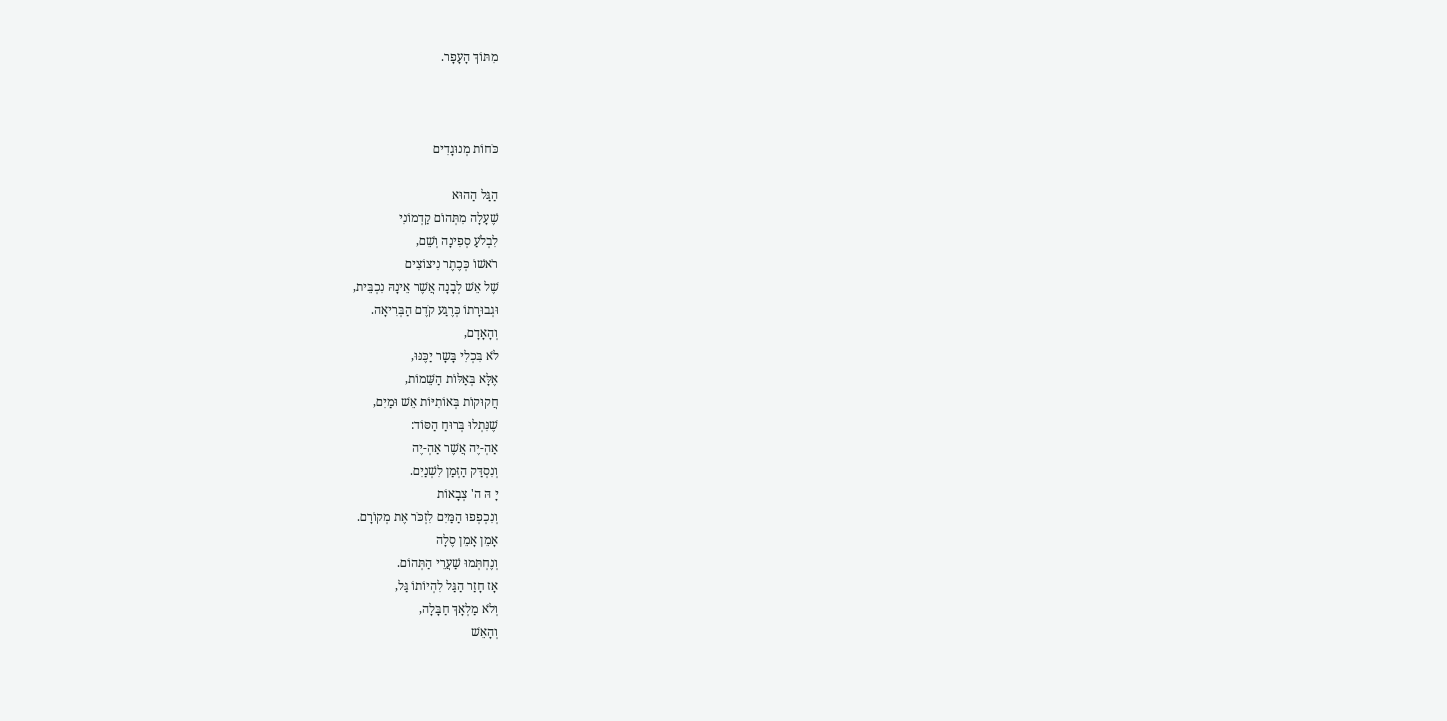מִתּוֹךְ הָעָפָר.



כֹּחוֹת מְנוּגָדִים

הַגַּל הַהוּא
שֶׁעָלָה מִתְּהוֹם קַדְמוֹנִי
לִבְלֹעַ סְפִינָה וְשֵׁם,
רֹאשׁוֹ כְּכֶתֶר נִיצוֹצִים
שֶׁל אֵשׁ לְבָנָה אֲשֶׁר אֵינָהּ נִכְבֵּית,
וּגְבוּרָתוֹ כְּרֶגַע קֹדֶם הַבְּרִיאָה.
וְהָאָדָם,
לֹא בִּכְלִי בָּשָר יַכֶּנּוּ,
אֶלָּא בְּאַלּוֹת הַשֵּׁמוֹת,
חֲקוּקוֹת בְּאוֹתִיּוֹת אֵשׁ וּמַיִם,
שֶׁנִּתְלוּ בְּרוּחַ הַסּוֹד:
אַהְ-יֶה אֲשֶׁר אַהְ-יֶה
וְנִסְדַּק הַזְּמַן לִשְׁנַיִם.
יָ הּ ה' צְבָאוֹת
וְנִכְפְפוּ הַמַּיִם לִזְכֹּר אֶת מְקוֹרָם.
אָמֵן אָמֵן סֶלָה
וְנֶחְתְּמוּ שַׁעֲרֵי הַתְּהוֹם.
אָז חָזַר הַגַּל לִהְיוֹתוֹ גַּל,
וְלֹא מַלְאָךְ חַבָּלָה,
וְהָאֵשׁ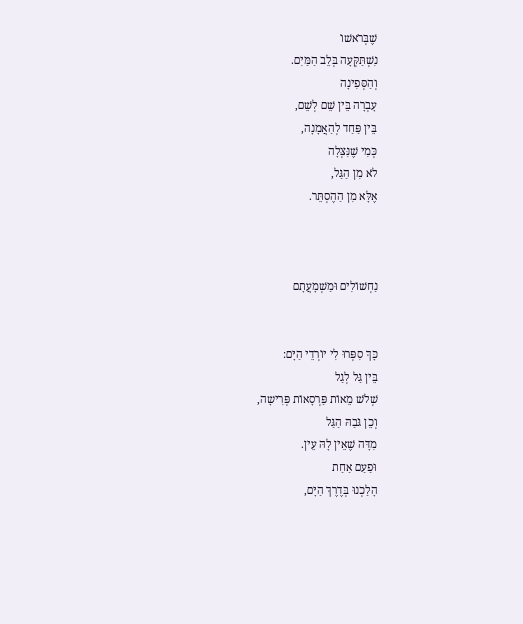שֶׁבְּרֹאשׁוֹ
נִשְׁתַּקְּעָה בְּלֵב הַמַּיִם.
וְהַסְּפִינָה
עָבְרָה בֵּין שֵׁם לְשֵׁם,
בֵּין פַּחַד לְהַאֲמָנָה,
כְּמִי שֶׁנִּצְּלָה
לֹא מִן הַגַּל,
אֶלָּא מִן הַהֶסְתֵּר.



נַחְשׁוֹלִים וּמַשְׁמָעֲתָם


כָּךְ סִפְּרוּ לִי יוֹרְדֵי הַיָּם:
בֵּין גַּל לְגַל
שְׁלֹשׁ מֵאוֹת פַּרְסָאוֹת פְּרִישָה,
וְכֵן גֹּבַהּ הַגַּל
מִדָּה שֶׁאֵין לָהּ עֵין.
וּפַעַם אַחַת
הָלַכְנוּ בְּדֶרֶךְ הַיָּם,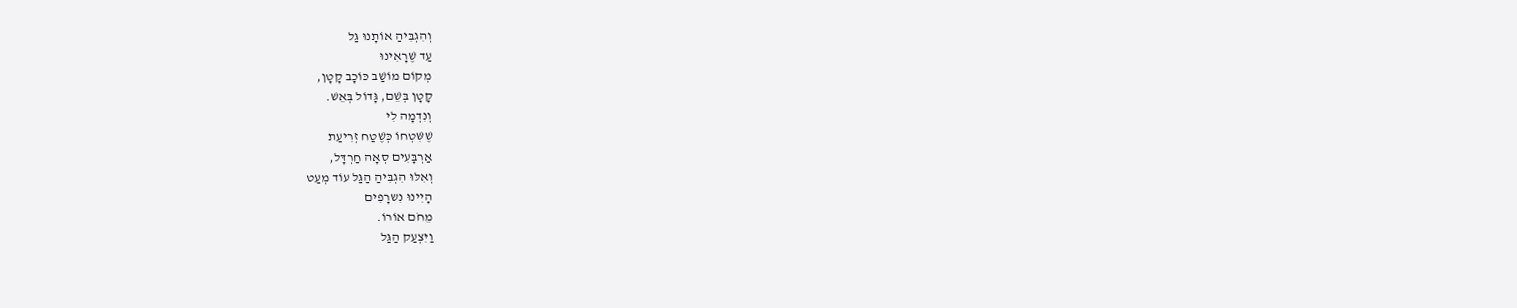וְהִגְבִּיהַ אוֹתָנוּ גַּל
עַד שֶׁרָאִינוּ
מְקוֹם מוֹשַׁב כּוֹכָב קָטָן,
קָטָן בְּשֵׁם, גָּדוֹל בְּאֵשׁ.
וְנִדְמָה לִי
שֶׁשִּׁטְחוֹ כְּשֶׁטַח זְרִיעַת
אַרְבָּעִים סְאָה חַרְדָּל,
וְאִלּוּ הִגְבִּיהַ הַגַּל עוֹד מְעַט
הָיִינוּ נִשרָפִים
מֵחֹם אוֹרוֹ.
וַיִּצְעַק הַגַּל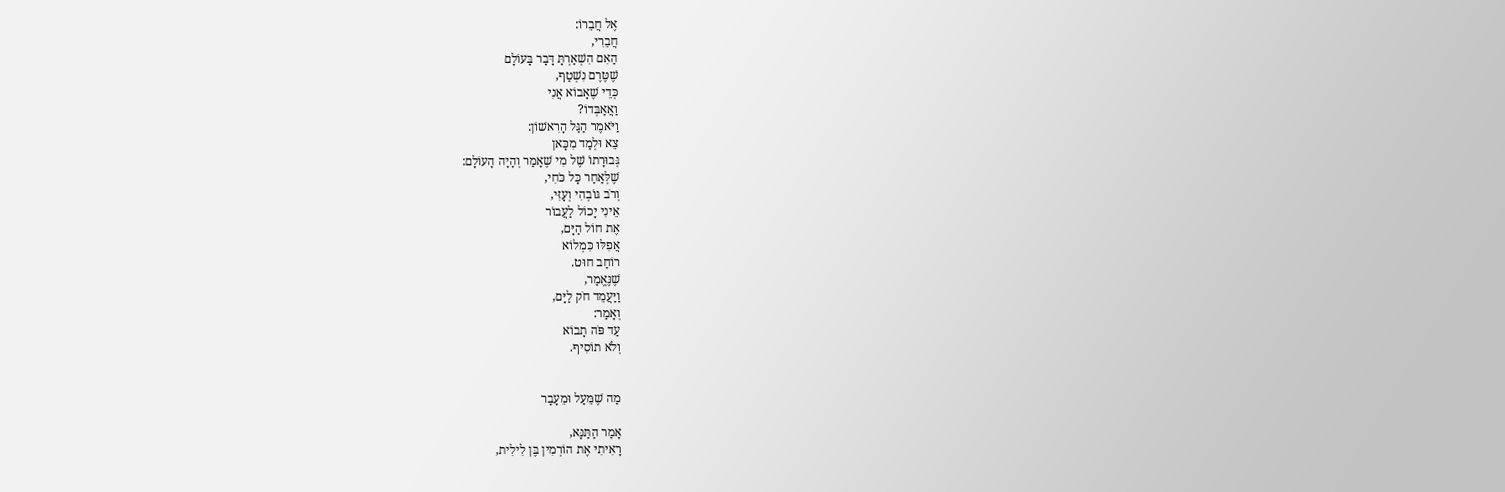אֶל חֲבֵרוֹ:
חֲבֵרִי,
הַאִם הִשְׁאַרְתָּ דָּבָר בָּעוֹלָם
שֶׁטֶּרֶם נִשְׁטַף,
כְּדֵי שֶׁאָבוֹא אֲנִי
וַאֲאַבְּדוֹ?
וַיֹּאמֶר הַגַּל הָרִאשׁוֹן:
צֵא וּלְמַד מִכָּאן
גְּבוּרָתוֹ שֶׁל מִי שֶׁאָמַר וְהָיָה הָעוֹלָם:
שֶׁלְּאַחַר כָּל כֹּחִי,
וְרֹב גּוֹבְהִי וְעָזִּי,
אֵינִי יָכוֹל לַעֲבוֹר
אֶת חוֹל הַיָּם,
אֲפִלּוּ כִּמְלוֹא
רוֹחַב חוּט.
שֶׁנֶּאֱמַר,
וַיַּעֲמֵד חֹק לַיָּם,
וְאָמַר:
עַד פֹּה תָבוֹא
וְלֹא תוֹסִיף.


מַה שֶׁמֵּעַל וּמֵעָבָר

אָמַר הַתַּנָּא,
רָאִיתִי אֶת הוֹרְמִין בֶּן לִילִית,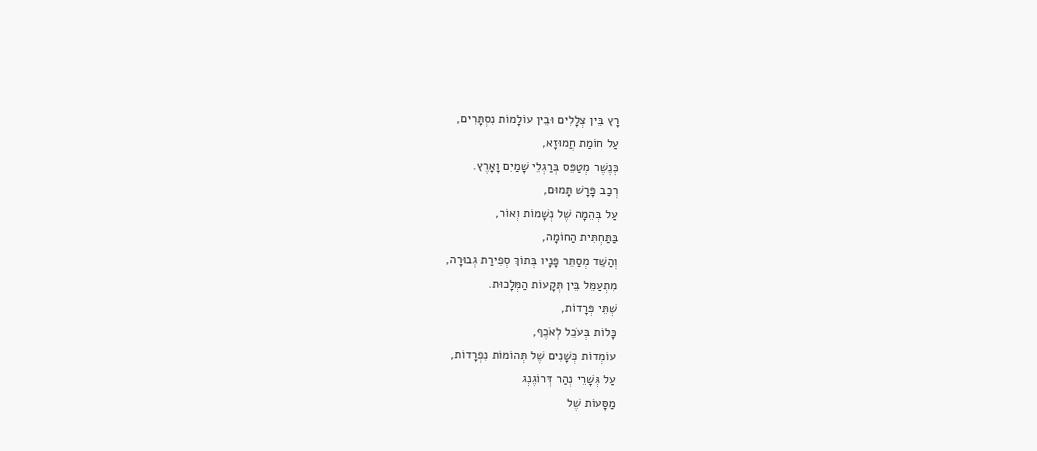רָץ בֵּין צְלָלִים וּבֵין עוֹלָמוֹת נִסְתָּרִים,
עַל חוֹמַת חֲמוּזָא,
כְּנֶשֶׁר מְטַפֵּס בְּרַגְלֵי שָׁמַיִם וָאָרֶץ.
רְכַב פָּרָשׁ תָּמוּם,
עַל בְּהֵמָה שֶׁל נְשָׁמוֹת וְאוֹר,
בַּתַּחְתִּית הַחוֹמָה,
וְהַשֵּׁד מְסַתֵּר פָּנָיו בְּתוֹךְ סְפִירַת גְבוּרָה,
מִתְעַמֵּל בֵּין תְּקָעוֹת הַמְּלָכוּת.
שְׁתֵּי פְּרָדוֹת,
כָּלוֹת בְּעֹכֵל לְאֹכֶף,
עוֹמְדוֹת כְּשָׁנִים שֶׁל תְּהוֹמוֹת נִפְרָדוֹת,
עַל גְּשָׁרֵי נְהַר דְּרוֹגֶנְג
מַסָּעוֹת שֶׁל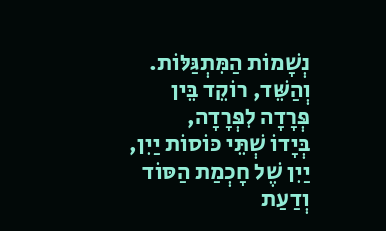נְשָׁמוֹת הַמִּתְגַּלּוֹת.
וְהַשֵּׁד, רוֹקֵד בֵּין פְּרָדָה לִפְּרָדָה,
בְּיָדוֹ שְׁתֵּי כּוֹסוֹת יַיִן,
יַיִן שֶׁל חָכְמַת הַסּוֹד וְדַעַת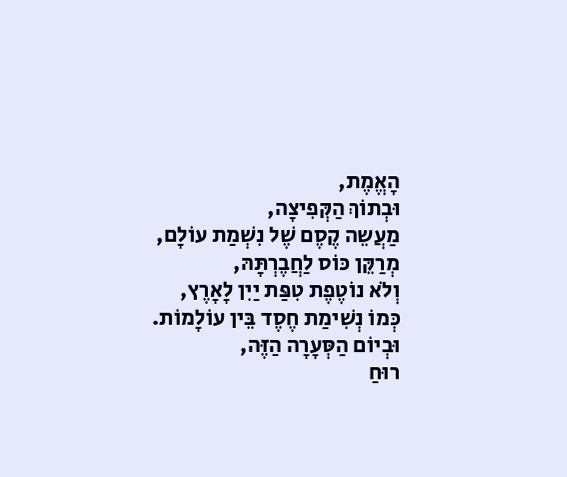הָאֱמֶת,
וּבְתוֹךְ הַקְּפִיצָה,
מַעֲשֵה קֶסֶם שֶׁל נִשְׁמַת עוֹלָם,
מְרַקֵּן כּוֹס לַחֲבֶרְתָּהּ,
וְלֹא נוֹטֶפֶת טִפַּת יַיִן לָאָרֶץ,
כְּמוֹ נְשִׁימַת חֶסֶד בֵּין עוֹלָמוֹת.
וּבְיוֹם הַסְּעָרָה הַזֶּה,
רוּחַ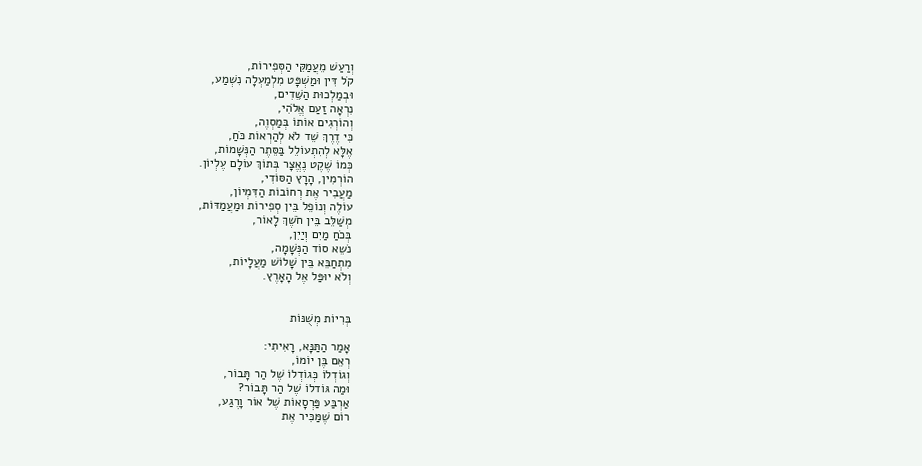וְרַעַשׁ מֵעֲמַקֵּי הַסְּפִירוֹת,
קֹל דִּין וּמַשְׁפָּט מִלְמַעְלָה נִשְׁמַע,
וּבְמַלְכוּת הַשֵּׁדִים,
נִרְאָה זַעַם אֱלֹהִי,
וְהוֹרְגִים אוֹתוֹ בְּמַסְוֶה,
כִּי דֶרֶךְ שֵׁד לֹא לְהַרְאוֹת כֹּחַ,
אֶלָּא לְהִתְעוֹלֵל בַּסֵּתֶר הַנְּשָׁמוֹת,
כְּמוֹ שֶׁקֶט נֶאֱצָר בְּתוֹךְ עוֹלָם עֶלְיוֹן.
הוֹרְמִין, הָרָץ הַסּוֹדִי,
מַעֲבִיר אֶת רְחוֹבוֹת הַדִּמְיוֹן,
עוֹלֶה וְנוֹפֵל בֵּין סְפִירוֹת וּמַעֲמַדּוֹת,
מְשַׁלֵּב בֵּין חֹשֶׁךְ לָאוֹר,
בְּכֹחַ מַיִם וְיַיִן,
נֹשֵא סוֹד הַנְּשָׁמָה,
מִתְחַבֵּא בֵּין שָׁלוֹשׁ מַעֲלָיוֹת,
וְלֹא יוּפַּל אֶל הָאָרֶץ.


בְּרִיוֹת מְשֻׁנּוֹת

אָמַר הַתַּנָּא, רָאִיתִי:
רְאֵם בֶּן יוֹמוֹ,
וְגוֹדְלוֹ כְּגוֹדְלוֹ שֶׁל הַר תָּבוֹר,
וּמַה גּוֹדלוֹ שֶׁל הַר תָּבוֹר?
אַרְבַּע פַּרְסָאוֹת שֶׁל אוֹר וָרֶגַע,
רוֹם שֶׁמַּכִּיר אֶת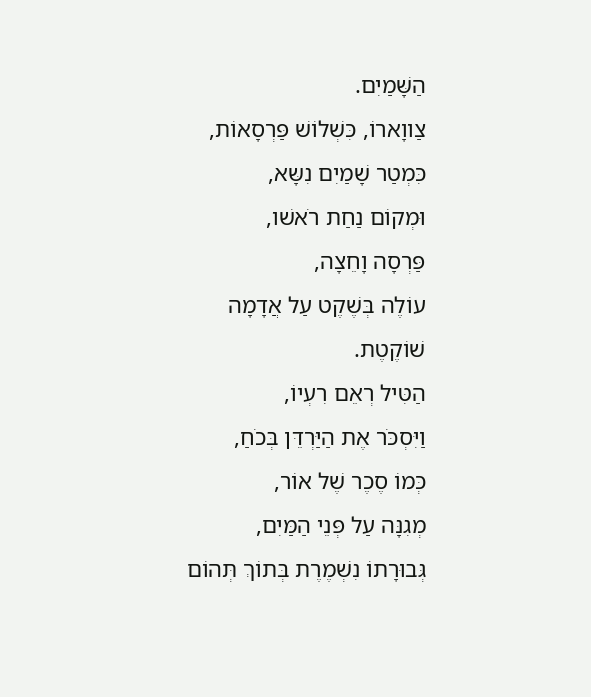הַשָּׁמַיִם.
צַווָארוֹ, כִּשְׁלוֹשׁ פַּרְסָאוֹת,
כִּמְטַר שָׁמַיִם נִשָּא,
וּמְקוֹם נַחַת רֹאשׁו,
פַּרְסָה וָחֵצָה,
עוֹלֶה בְּשֶׁקֶט עַל אֲדָמָה שׁוֹקֶטֶת.
הַטִּיל רְאֵם רִעְיוֹ,
וַיִּסְכֹּר אֶת הַיַּרְדֵּן בְּכֹחַ,
כְּמוֹ סֶכֶר שֶׁל אוֹר,
מְגִנָּה עַל פְּנֵי הַמַּיִם,
גְּבוּרָתוֹ נִשְׁמֶרֶת בְּתוֹךְ תְּהוֹם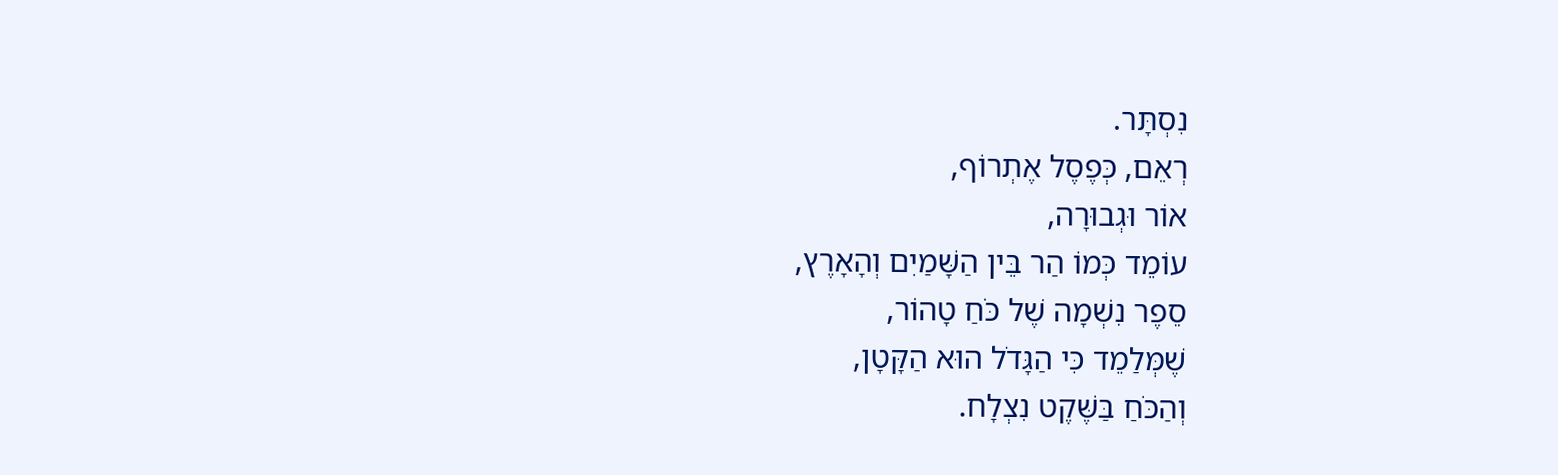נִסְתָּר.
רְאֵם, כְּפֶסֶל אֶתְרוֹף,
אוֹר וּגְבוּרָה,
עוֹמֵד כְּמוֹ הַר בֵּין הַשָּׁמַיִם וְהָאָרֶץ,
סֵפֶר נִשְׁמָה שֶׁל כֹּחַ טָהוֹר,
שֶׁמְּלַמֵד כִּי הַגָּדֹל הוּא הַקָּטָן,
וְהַכֹּחַ בַּשֶּׁקֶט נִצְלָח.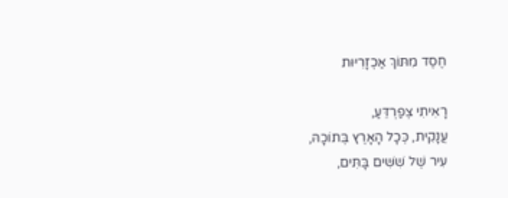חֶסֶד מִתּוֹךְ אַכְזָרִיּוּת

רָאִיתִי צְפַרְדֵּעַ,
עֲנָקִית, כְּכָל הָאָרֶץ בְּתוֹכָהּ,
עִיר שֶׁל שִׁשִּׁים בָּתִּים,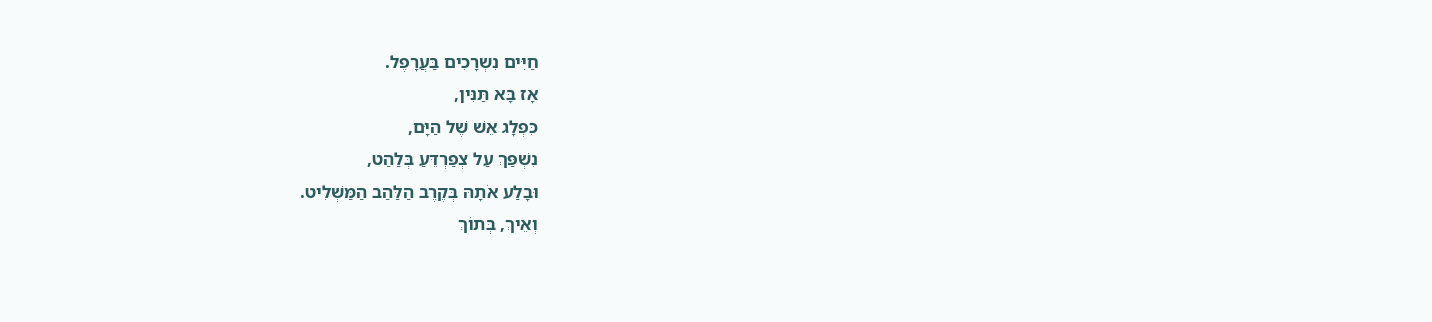חַיִּים נִשְרָכִים בַּעֲרָפֶל.
אָז בָּא תַּנִּין,
כִּפְלָג אֵשׁ שֶׁל הַיָּם,
נִשְׁפַּךְ עַל צְפַרְדֵּעַ בְּלַהַט,
וּבָלַע אֹתָהּ בְּקֶרֶב הַלַּהַב הַמַּשְׁלִיט.
וְאֵיךְ, בְּתוֹךְ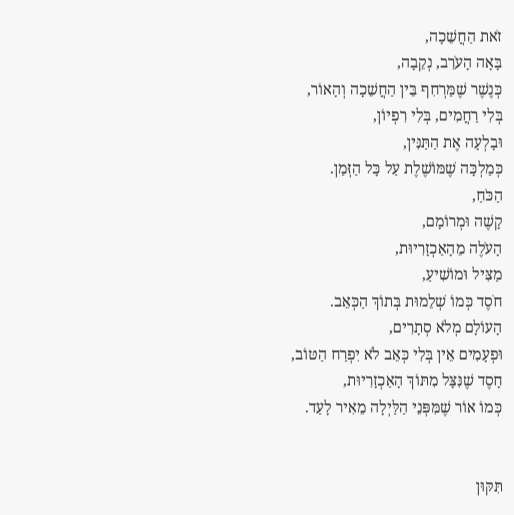זֹאת הַחֲשֵׁכָה,
בָּאָה הָעֹרֵב, נְקֵבָה,
כְּנֶשֶׁר שֶׁמַּרְחִף בֵּין הַחֲשֵׁכָה וְהָאוֹר,
בְּלִי רַחֲמִים, בְּלִי רִפְיוֹן,
וּבָלְעָה אֶת הַתַּנִּין,
כְּמַלְכָּה שֶׁמּוֹשֶׁלֶת עַל כָּל הַזְּמַן.
הַכֹּחַ,
קָשֶׁה וּמְרוֹמָם,
הָעֹלֶה מֵהָאַכְזָרִיוּת,
מַצִּיל וּמוֹשִׁיעַ,
חֹסֶד כְּמוֹ שְׁלֵמוּת בְּתוֹךְ הַכְּאֵב.
הָעוֹלָם מְלֹא סְתָרִים,
וּפְעָמִים אֵין בְּלִי כְּאֵב לֹא יִפְרַח הַטּוֹב,
חָסֶד שֶׁנִּצָּל מִתּוֹךְ הָאַכְזָרִיוּת,
כְּמוֹ אוֹר שֶׁמִּפְּנֵי הַלַּיְלָה מֵאִיר לָעַד.


תִּקּוּן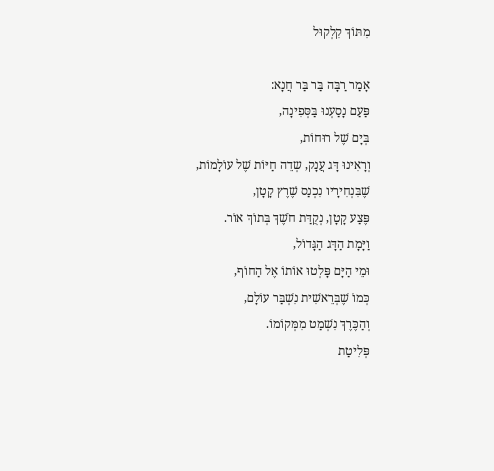מִתּוֹךְ קִלְקוּל

אָמַר רַבָּה בַּר בַּר חֲנָא:
פַּעַם נָסַעְנוּ בַּסְּפִינָה,
בְּיָם שֶׁל רוּחוֹת,
וְרָאִינוּ דָּג עֲנָק, שְדֵה חַיּוֹת שֶׁל עוֹלָמוֹת,
שֶׁבִּנְחִירָיו נִכְנַס שֶׁרֶץ קָטָן,
פֶּצַע קָטָן, נְקֻדַּת חֹשֶׁךְ בְּתוֹךְ אוֹר.
וַיָּמָת הַדָּג הַגָּדוֹל,
וּמֵי הַיָּם פָּלְטוּ אוֹתוֹ אֶל הַחוֹף,
כְּמוֹ שֶׁבְּרֵאשִׁית נִשְׁבַּר עוֹלָם,
וְהַכֶּרֶךְ נִשְׁמַט מִמְּקוֹמוֹ.
פְּלִיטַת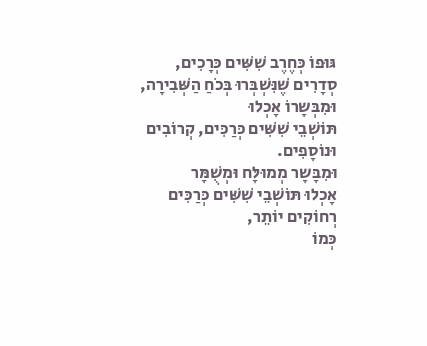גּוּפוֹ כְּחֶרֶב שִׁשִּׁים כְּרָכִים,
סְדָרִים שֶׁנִּשְׁבְּרוּ בְּכֹחַ הַשְּׁבִירָה,
וּמִבְּשָרוֹ אָכְלוּ
תּוֹשְׁבֵי שִׁשִּׁים כְּרַכִּים, קְרוֹבִים וּנוֹסָפִים.
וּמִבָּשָר מְמוּלָּח וּמְשֻׁמָּר
אָכְלוּ תּוֹשְׁבֵי שִׁשִּׁים כְּרַכִּים רְחוֹקִים יוֹתֵר,
כְּמוֹ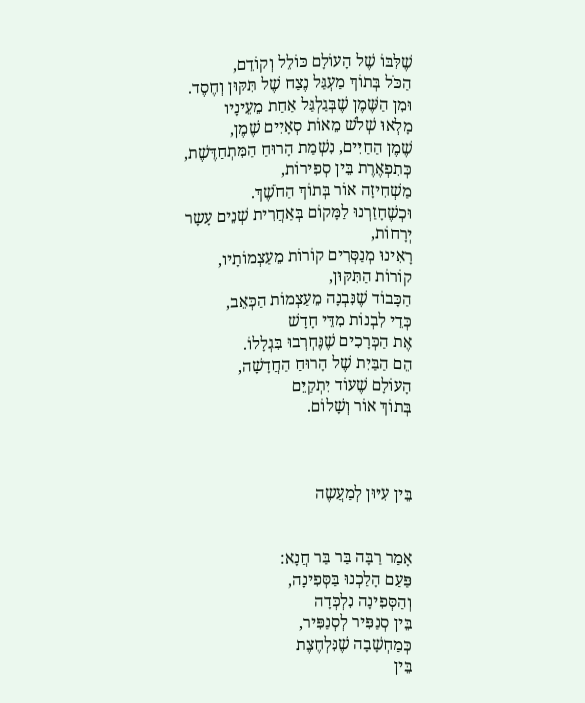שֶׁלִּבּוֹ שֶׁל הָעוֹלָם כּוֹלֵל וְקוֹדֵם,
הַכֹּל בְּתוֹךְ מַעְגַּל נֶצַח שֶׁל תִּקּוּן וְחֶסֶד.
וּמִן הַשֶּׁמֶן שֶׁבְּגַלְגַּל אַחַת מֵעֵינָיו
מָלְאוּ שְׁלֹשׁ מֵאוֹת סְאָיִים שֶׁמֶן,
שֶׁמֶן הַחַיִּים, נִשְׁמַת הָרוּחַ הַמִּתְחַדֶּשֶׁת,
כְּתִפְאֶרֶת בֵּין סְפִירוֹת,
מַשְׁחִיזָה אוֹר בְּתוֹךְ הַחֹשֶׁךְ.
וּכְשֶׁחָזַרְנוּ לַמָּקוֹם בְּאַחֲרִית שְׁנֵים עָשָר
יְרָחוֹת,
רָאִינוּ מְנַסְּרִים קוֹרוֹת מֵעַצְמוֹתָיו,
קוֹרוֹת הַתִּקּוּן,
הַכָּבוֹד שֶׁנִּבְנָה מֵעַצְמוֹת הַכְּאֵב,
כְּדֵי לִבְנוֹת מִדֵּי חָדָשׁ
אֶת הַכְּרָכִים שֶׁנֶּחְרְבוּ בִּגְלָלוֹ.
הֵם הַבַּיִת שֶׁל הָרוּחַ הַחֲדָשָׁה,
הָעוֹלָם שֶׁעוֹד יִתְקַיֵּם
בְּתוֹךְ אוֹר וְשָׁלוֹם.



בֵּין עִיּוּן לְמַעֲשֶה


אָמַר רַבָּה בַּר בַּר חֲנָא:
פַּעַם הָלַכְנוּ בַּסְּפִינָה,
וְהַסְּפִינָה נִלְכְּדָה
בֵּין סְנַפִּיר לְסְנַפִּיר,
כְּמַחְשָׁבָה שֶׁנִּלְחֶצֶת
בֵּין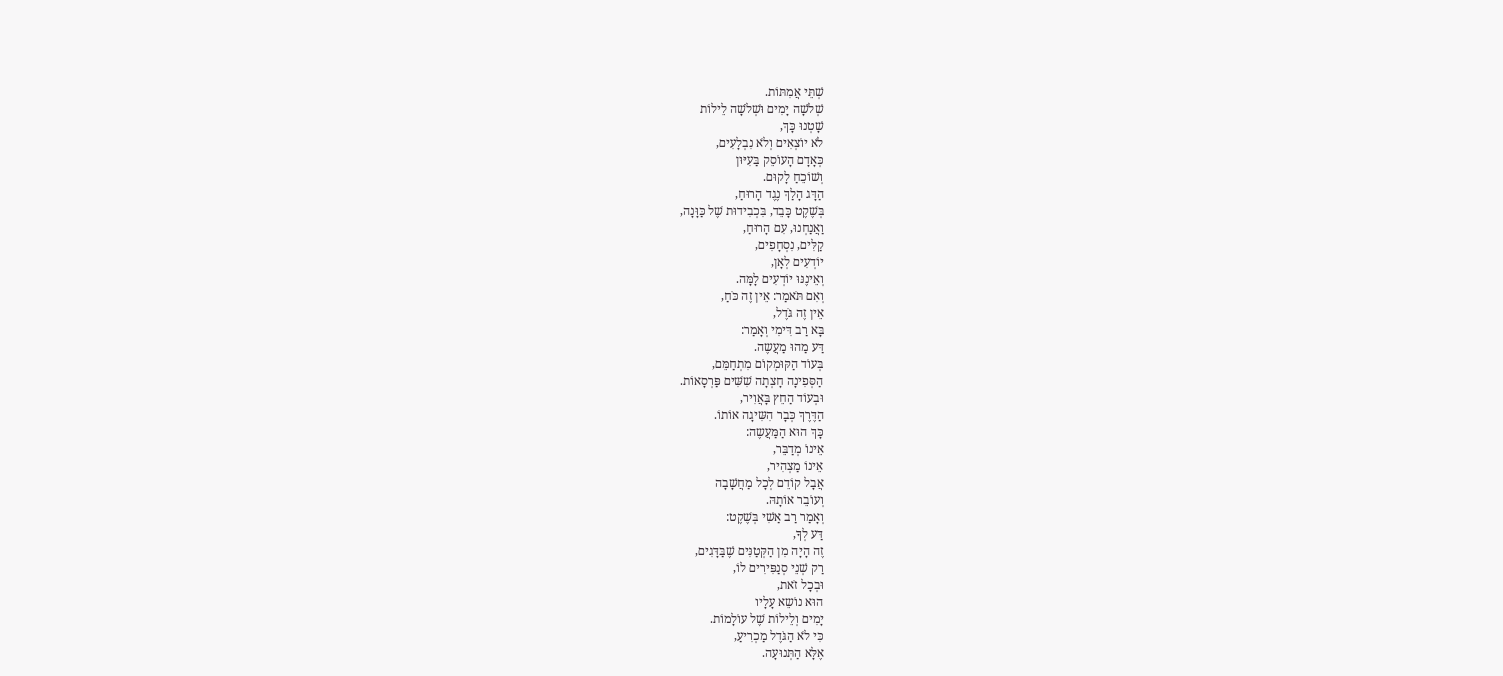שְׁתֵּי אֲמִתּוֹת.
שְׁלֹשָׁה יָמִים וּשְׁלֹשָׁה לֵילוֹת
שָׁטְנוּ כָּךְ,
לֹא יוֹצְאִים וְלֹא נִבְלָעִים,
כְּאָדָם הָעוֹסֵק בַּעִיּוּן
וְשׁוֹכֵחַ לָקוּם.
הַדָּג הָלַךְ נֶגֶד הָרוּחַ,
בְּשֶׁקֶט כָּבֵד, בִּכְבִידוּת שֶׁל כַּוָּנָה,
וַאֲנַחְנוּ, עִם הָרוּחַ,
קַלִּים, נִסְחָפִים,
יוֹדְעִים לְאָן,
וְאֵינֶנּוּ יוֹדְעִים לָמָּה.
וְאִם תֹּאמַר: אֵין זֶה כֹּחַ,
אֵין זֶה גֹּדֶל,
בָּא רַב דִּימִי וְאָמַר:
דַּע מַהוּ מַעֲשֶה.
בְּעוֹד הַקּוּמְקוֹם מִתְחַמֵּם,
הַסְּפִינָה חָצְתָה שִׁשִּׁים פַּרְסָאוֹת.
וּבְעוֹד הַחֵץ בָּאֲוִיר,
הַדֶּרֶךְ כְּבָר הִשִּיגָה אוֹתוֹ.
כָּךְ הוּא הַמַּעֲשֶה:
אֵינוֹ מְדַבֵּר,
אֵינוֹ מַצְהִיר,
אֲבָל קוֹדֵם לְכָל מַחֲשָׁבָה
וְעוֹבֵר אוֹתָהּ.
וְאָמַר רַב אַשִׁי בְּשֶׁקֶט:
דַּע לְךָ,
זֶה הָיָה מִן הַקְּטַנִּים שֶׁבַּדָּגִים,
רַק שְׁנֵי סְנַפִּירִים לוֹ,
וּבְכָל זֹאת,
הוּא נוֹשֵא עָלָיו
יָמִים וְלֵילוֹת שֶׁל עוֹלָמוֹת.
כִּי לֹא הַגֹּדֶל מַכְרִיעַ,
אֶלָּא הַתְּנוּעָה.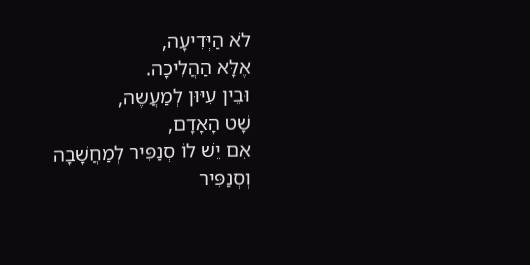לֹא הַיְּדִיעָה,
אֶלָּא הַהֲלִיכָה.
וּבֵין עִיּוּן לְמַעֲשֶה,
שָׁט הָאָדָם,
אִם יֵשׁ לוֹ סְנַפִּיר לְמַחֲשָׁבָה
וְסְנַפִּיר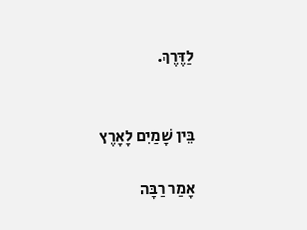לַדֶּרֶךְ.


בֵּין שָׁמַיִם לָאָרֶץ

אָמַר רַבָּה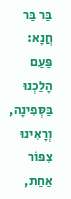בַּר בַּר חֲנָא:
פַּעַם הָלַכְנוּ בַּסְּפִינָה,
וְרָאִינוּ צִפּוֹר אַחַת,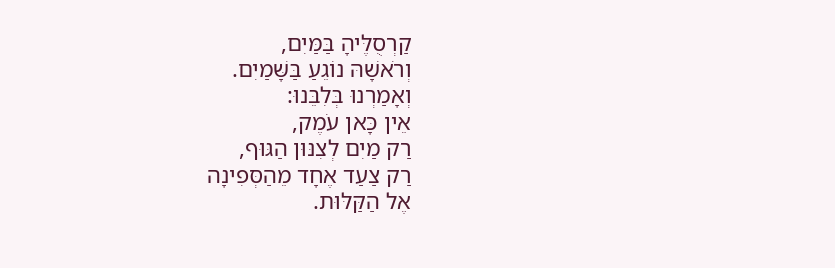קַרְסֻלֶּיהָ בַּמַּיִם,
וְרֹאשָׁהּ נוֹגֵעַ בַּשָּׁמַיִם.
וְאָמַרְנוּ בְּלִבֵּנוּ:
אֵין כָּאן עֹמֶק,
רַק מַיִם לְצִנּוּן הַגּוּף,
רַק צַעַד אֶחָד מֵהַסְּפִינָה
אֶל הַקַּלּוּת.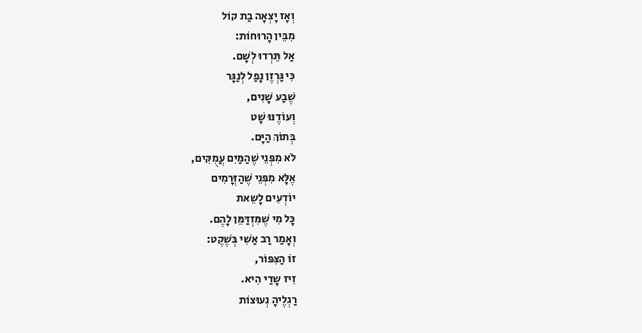וְאָז יָצְאָה בַת קוֹל
מִבֵּין הָרוּחוֹת:
אַל תֵּרְדוּ לְשָׁם.
כִּי גַּרְזֶן נָפַל לְנַגָּר
שֶׁבַע שָׁנִים,
וְעוֹדֶנּוּ שָׁט
בְּתוֹךְ הַיָּם.
לֹא מִפְּנֵי שֶׁהַמַּיִם עֲמֻקִּים,
אֶלָּא מִפְּנֵי שֶׁהַזְּרָמִים
יוֹדְעִים לָשֵאת
כָּל מִי שֶׁמִּזְדַּמֵּן לָהֶם.
וְאָמַר רַב אַשִׁי בְּשֶׁקֶט:
זוֹ הַצִּפּוֹר,
זִיז שָדַי הִיא.
רַגְלֶיהָ נְעוּצוֹת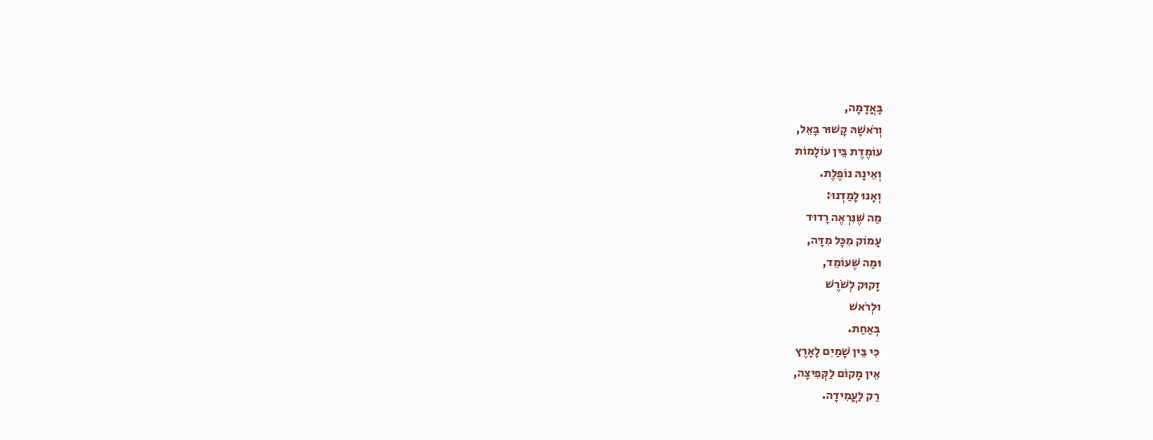בָּאֲדָמָה,
וְרֹאשָׁהּ קָשׁוּר בָּאֵל,
עוֹמֶדֶת בֵּין עוֹלָמוֹת
וְאֵינָהּ נוֹפֶלֶת.
וְאָנוּ לָמַדְנוּ:
מַה שֶּׁנִּרְאֶה רָדוּד
עָמוֹק מִכָּל מִדָּה,
וּמַה שֶּׁעוֹמֵד,
זָקוּק לְשֹׁרֶשׁ
וּלְרֹאשׁ
בְּאַחַת.
כִּי בֵּין שָׁמַיִם לָאָרֶץ
אֵין מָקוֹם לַקְּפִיצָה,
רַק לַעֲמִידָה.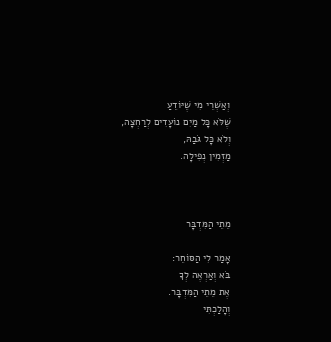וְאַשְׁרֵי מִי שֶׁיּוֹדֵעַ
שֶׁלֹּא כָּל מַיִם נוֹעָדִים לְרַחְצָה,
וְלֹא כָּל גֹּבַהּ,
מַזְמִין נְפִילָה.



מֵתֵי הַמִּדְבָּר

אָמַר לִי הַסּוֹחֵר:
בֹּא וְאַרְאֶה לְךָ
אֶת מֵתֵי הַמִּדְבָּר.
וְהָלַכְתִּי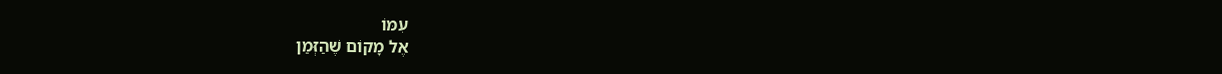עִמּוֹ
אֶל מָקוֹם שֶׁהַזְּמַן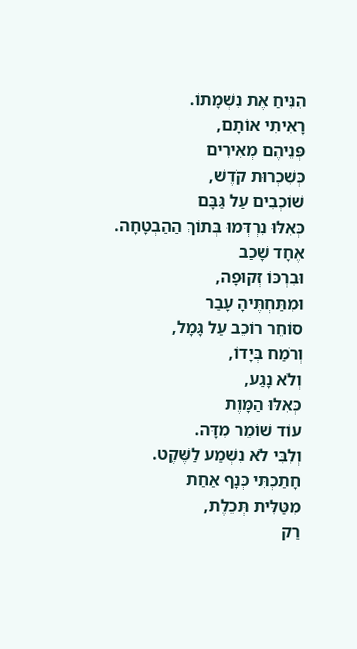הִנִּיחַ אֶת נִשְׁמָתוֹ.
רָאִיתִי אוֹתָם,
פְּנֵיהֶם מְאִירִים
כְּשִׁכְרוּת קֹדֶשׁ,
שׁוֹכְבִים עַל גַּבָּם
כְּאִלּוּ נִרְדְּמוּ בְּתוֹךְ הַהַבְטָחָה.
אֶחָד שָׁכַב
וּבִרְכּוֹ זְקוּפָה,
וּמִתַּחְתֶּיהָ עָבַר
סוֹחֵר רוֹכֵב עַל גָּמָל,
וְרֹמַח בְּיָדוֹ,
וְלֹא נָגַע,
כְּאִלּוּ הַמָּוֶת
עוֹד שׁוֹמֵר מִדָּה.
וְלִבִּי לֹא נִשְׁמַע לַשֶּׁקֶט.
חָתַכְתִּי כְּנָף אַחַת
מִטַּלִּית תְּכֵלֶת,
רַק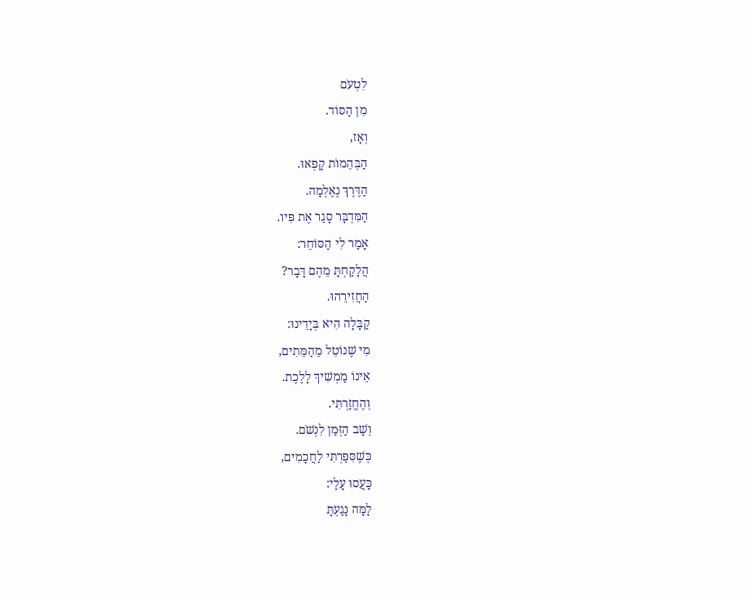לִטְעֹם
מִן הַסּוֹד.
וְאָז,
הַבְּהֵמוֹת קָפְאוּ.
הַדֶּרֶךְ נֶאֶלְמָה.
הַמִּדְבָּר סָגַר אֶת פִּיו.
אָמַר לִי הַסּוֹחֵר:
הֲלָקַחְתָּ מֵהֶם דָּבָר?
הַחֲזִירֵהוּ.
קַבָּלָה הִיא בְּיָדֵינוּ:
מִי שֶׁנוֹטֵל מֵהַמֵּתִים,
אֵינוֹ מַמְשִׁיךְ לָלֶכֶת.
וְהֶחֱזַרְתִּי.
וְשָׁב הַזְּמַן לִנְשֹׁם.
כְּשֶׁסִּפַּרְתִּי לַחֲכָמִים,
כָּעֲסוּ עָלַי:
לָמָּה נָגַעְתָּ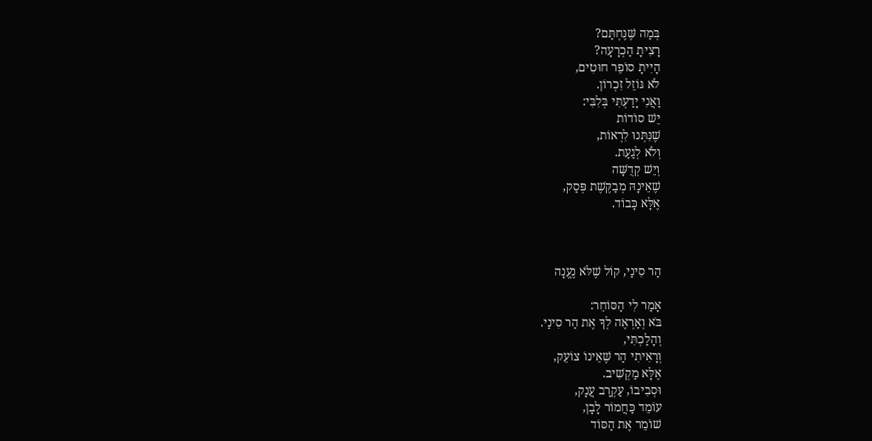בְּמַה שֶּׁנֶּחְתַּם?
רָצִיתָ הַכְרָעָה?
הָיִיתָ סוֹפֵר חוּטִים,
לֹא גּוֹזֵל זִכְרוֹן.
וַאֲנִי יָדַעְתִּי בְּלִבִּי:
יֵשׁ סוֹדוֹת
שֶׁנִּתְּנוּ לִרְאוֹת,
וְלֹא לְגַעַת.
וְיֵשׁ קְדֻשָּׁה
שֶׁאֵינָהּ מְבַקֶּשֶׁת פְּסַק,
אֶלָּא כָּבוֹד.



הַר סִינַי, קוֹל שֶׁלֹּא נֶעֱנָה

אָמַר לִי הַסּוֹחֵר:
בֹּא וְאַרְאֶה לְךָ אֶת הַר סִינַי.
וְהָלַכְתִּי,
וְרָאִיתִי הַר שֶׁאֵינוֹ צוֹעֵק,
אֶלָּא מַקְשִׁיב.
וּסְבִיבוֹ, עַקְרָב עֲנָק,
עוֹמֵד כַּחֲמוֹר לָבָן,
שׁוֹמֵר אֶת הַסּוֹד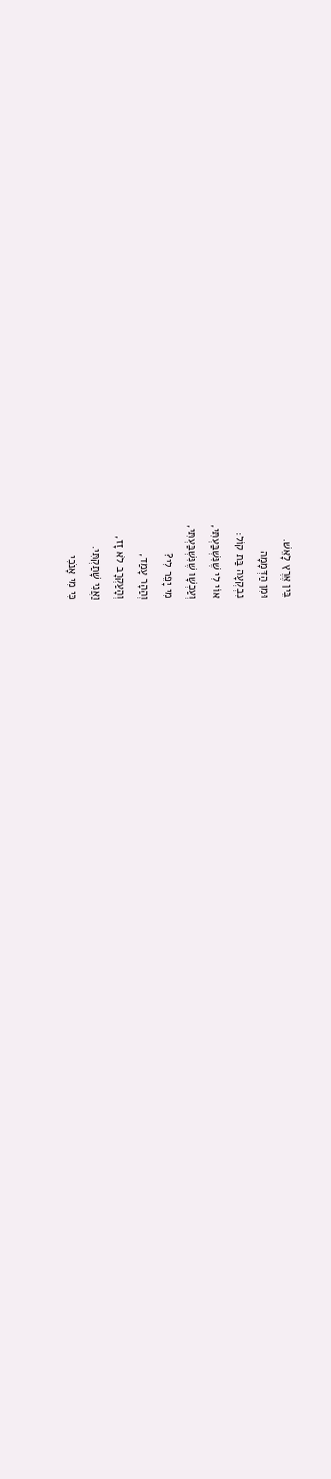בֵּין אֶרֶץ לָאֵשׁ.
וּמִן הַדְּמָמָה
נִבְקְעָה בַּת קוֹל:
אוֹי לִי שֶׁנִּשְׁבַּעְתִּי,
וְעַכְשָׁו שֶׁנִּשְׁבַּעְתִּי,
מִי יָפֵר לִי?
וְהַהָר עָמַד,
וְהָעַקְרָב לֹא זָז,
וַאֲנִי שָׁתַקְתִּי.
כִּי מִי אָנֹכִי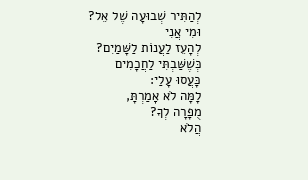לְהַתִּיר שְׁבוּעָה שֶׁל אֵל?
וּמִי אֲנִי
לְהָעֵז לַעֲנוֹת לַשָּׁמַיִם?
כְּשֶׁשַּׁבְתִּי לַחֲכָמִים
כָּעֲסוּ עָלַי:
לָמָּה לֹא אָמַרְתָּ,
מֻפָרָה לְךָ?
הֲלֹא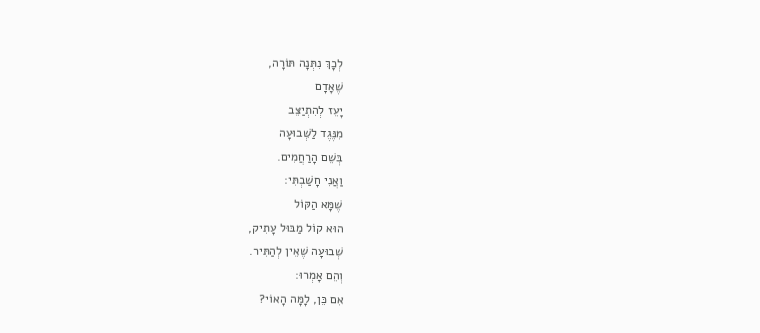לְכָךְ נִתְּנָה תּוֹרָה,
שֶׁאָדָם
יָעֵז לְהִתְיַצֵּב
מִנֶּגֶד לַשְּׁבוּעָה
בְּשֵׁם הָרַחֲמִים.
וַאֲנִי חָשַׁבְתִּי:
שֶׁמָּא הַקּוֹל
הוּא קוֹל מַבּוּל עָתִיק,
שְׁבוּעָה שֶׁאֵין לְהַתִּיר.
וְהֵם אָמְרוּ:
אִם כֵּן, לָמָּה הָאוֹי?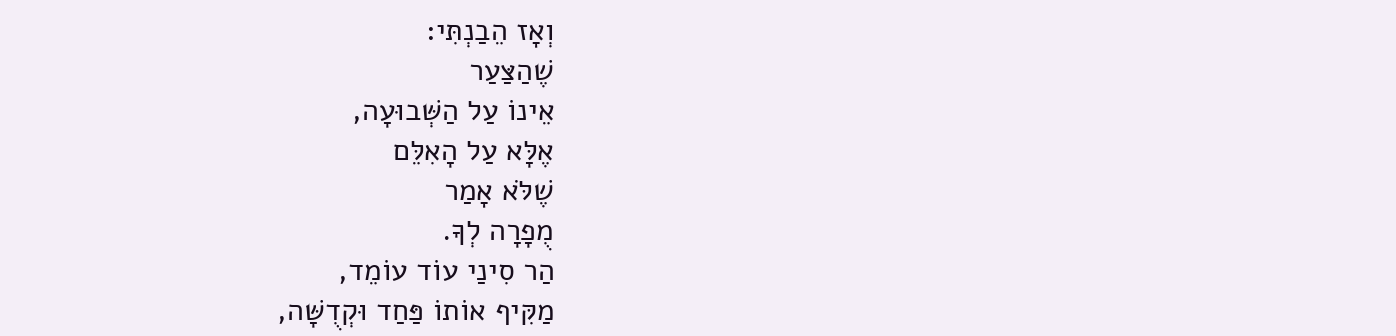וְאָז הֵבַנְתִּי:
שֶׁהַצַּעַר
אֵינוֹ עַל הַשְּׁבוּעָה,
אֶלָּא עַל הָאִלֵּם
שֶׁלֹּא אָמַר
מֻפָרָה לְךָ.
הַר סִינַי עוֹד עוֹמֵד,
מַקִּיף אוֹתוֹ פַּחַד וּקְדֻשָּׁה,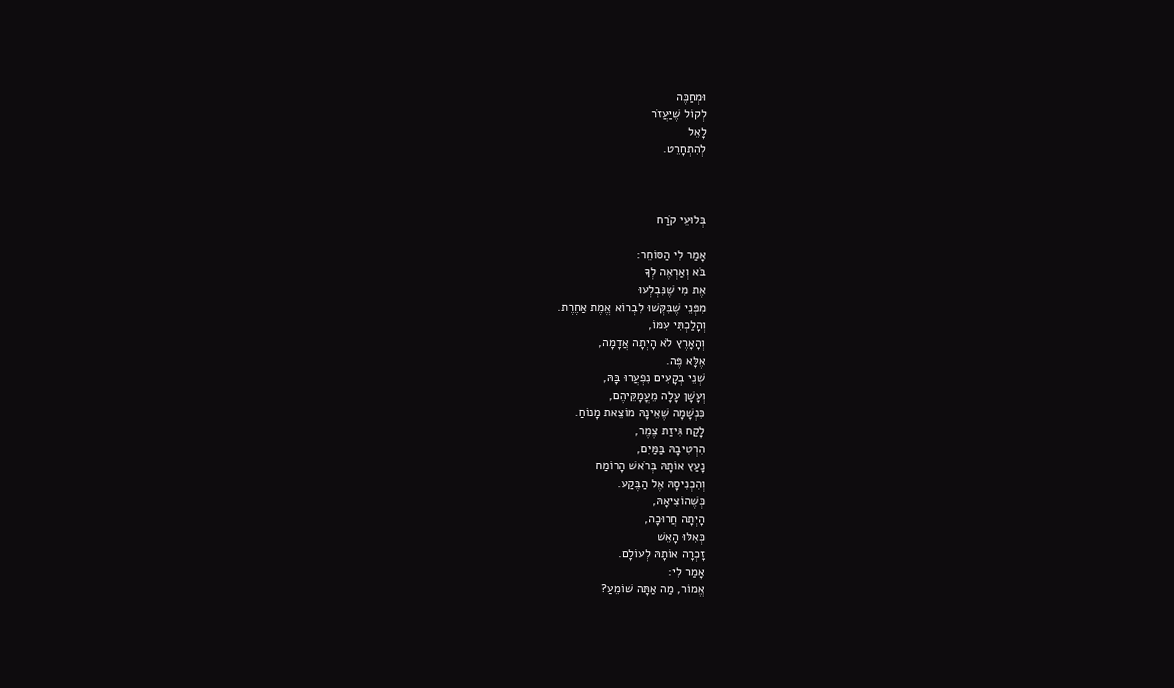וּמְחַכֶּה
לְקוֹל שֶׁיַּעֲזֹר
לָאֵל
לְהִתְחָרֵט.



בְּלוּעֵי קֹרַח

אָמַר לִי הַסּוֹחֵר:
בֹּא וְאַרְאֶה לְךָ
אֶת מִי שֶׁנִּבְלְעוּ
מִפְּנֵי שֶׁבִּקְּשׁוּ לִבְרוֹא אֱמֶת אַחֶרֶת.
וְהָלַכְתִּי עִמּוֹ,
וְהָאָרֶץ לֹא הָיְתָה אֲדָמָה,
אֶלָּא פֶּה.
שְׁנֵי בְקָעִים נִפְעֲרוּ בָּהּ,
וְעָשָׁן עָלָה מֵעֳמָקֵּיהֶם,
כִּנְשָׁמָה שֶׁאֵינָהּ מוֹצֵאת מָנוֹחַ.
לָקַח גִּיזַת צֶמֶר,
הִרְטִיבָהּ בַּמַּיִם,
נָעַץ אוֹתָהּ בְּרֹאשׁ הָרוֹמַח
וְהִכְנִיסָהּ אֶל הַבֶּקַע.
כְּשֶׁהוֹצִיאָהּ,
הָיְתָה חֲרוּכָה,
כְּאִלּוּ הָאֵשׁ
זָכְרָה אוֹתָהּ לְעוֹלָם.
אָמַר לִי:
אֱמוֹר, מַה אַתָּה שׁוֹמֵעַ?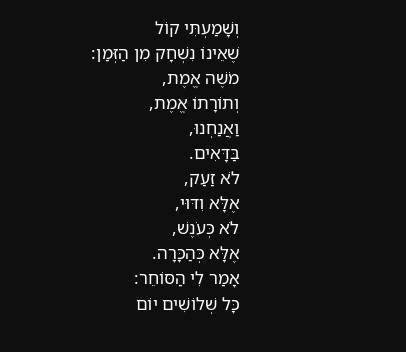וְשָׁמַעְתִּי קוֹל
שֶׁאֵינוֹ נִשְׁחָק מִן הַזְּמַן:
מֹשֶׁה אֱמֶת,
וְתוֹרָתוֹ אֱמֶת,
וַאֲנַחְנוּ,
בַּדָּאִים.
לֹא זַעַק,
אֶלָּא וִדּוּי,
לֹא כְּעֹנֶשׁ,
אֶלָּא כְּהַכָּרָה.
אָמַר לִי הַסּוֹחֵר:
כָּל שְׁלוֹשִׁים יוֹם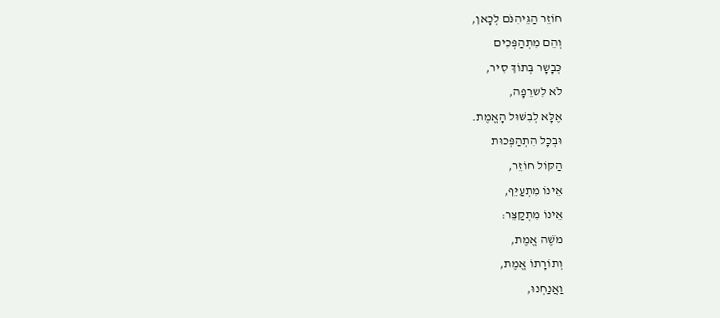חוֹזֵר הַגֵּיהִנֹּם לְכָאן,
וְהֵם מִתְהַפְּכִים
כְּבָשָר בְּתוֹךְ סִיר,
לֹא לִשרֵפָה,
אֶלָּא לְבִשּׁוּל הָאֱמֶת.
וּבְכָל הִתְהַפְּכוּת
הַקּוֹל חוֹזֵר,
אֵינוֹ מִתְעַיֵּף,
אֵינוֹ מִתְקַצֵּר:
מֹשֶׁה אֱמֶת,
וְתוֹרָתוֹ אֱמֶת,
וַאֲנַחְנוּ,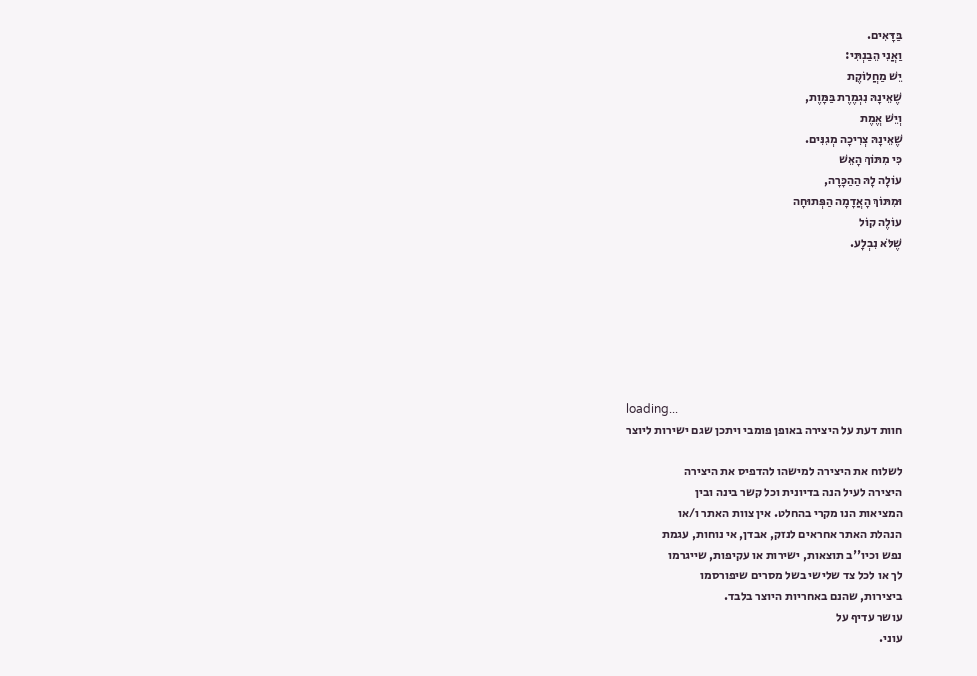בַּדָּאִים.
וַאֲנִי הֵבַנְתִּי:
יֵשׁ מַחֲלוֹקֶת
שֶׁאֵינָהּ נִגְמֶרֶת בַּמָּוֶת,
וְיֵשׁ אֱמֶת
שֶׁאֵינָהּ צְרִיכָה מְגִנִּים.
כִּי מִתּוֹךְ הָאֵשׁ
עוֹלָה לָהּ הַהַכָּרָה,
וּמִתּוֹךְ הָאֲדָמָה הַפְּתוּחָה
עוֹלֶה קוֹל
שֶׁלֹּא נִבְלָע.







loading...
חוות דעת על היצירה באופן פומבי ויתכן שגם ישירות ליוצר

לשלוח את היצירה למישהו להדפיס את היצירה
היצירה לעיל הנה בדיונית וכל קשר בינה ובין
המציאות הנו מקרי בהחלט. אין צוות האתר ו/או
הנהלת האתר אחראים לנזק, אבדן, אי נוחות, עגמת
נפש וכיו''ב תוצאות, ישירות או עקיפות, שייגרמו
לך או לכל צד שלישי בשל מסרים שיפורסמו
ביצירות, שהנם באחריות היוצר בלבד.
עושר עדיף על
עוני.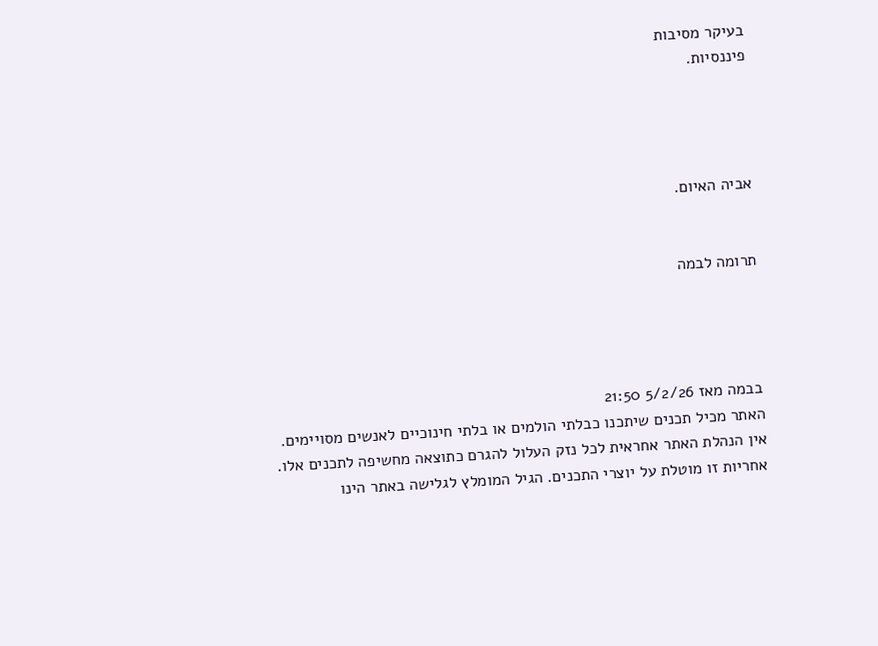בעיקר מסיבות
פיננסיות.




אביה האיום.


תרומה לבמה




בבמה מאז 5/2/26 21:50
האתר מכיל תכנים שיתכנו כבלתי הולמים או בלתי חינוכיים לאנשים מסויימים.
אין הנהלת האתר אחראית לכל נזק העלול להגרם כתוצאה מחשיפה לתכנים אלו.
אחריות זו מוטלת על יוצרי התכנים. הגיל המומלץ לגלישה באתר הינו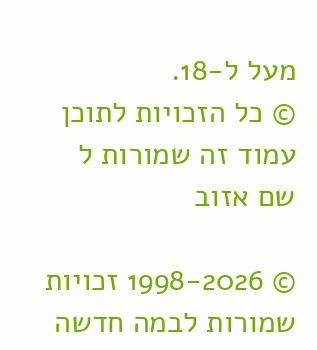מעל ל-18.
© כל הזכויות לתוכן עמוד זה שמורות ל
שם אזוב

© 1998-2026 זכויות שמורות לבמה חדשה